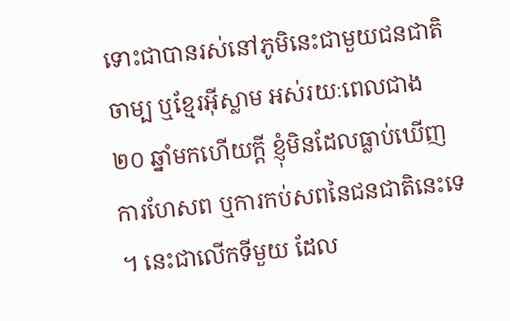ទោះជាបានរស់នៅភូមិនេះជាមួយជនជាតិចាម្ប ឬខ្មែរអ៊ីស្លាម អស់រយៈពេលជាង ២០ ឆ្នាំមកហើយក្ដី ខ្ញុំមិនដែលធ្លាប់ឃើញការហែសព ឬការកប់សពនៃជនជាតិនេះទេ ។ នេះជាលើកទីមួយ ដែល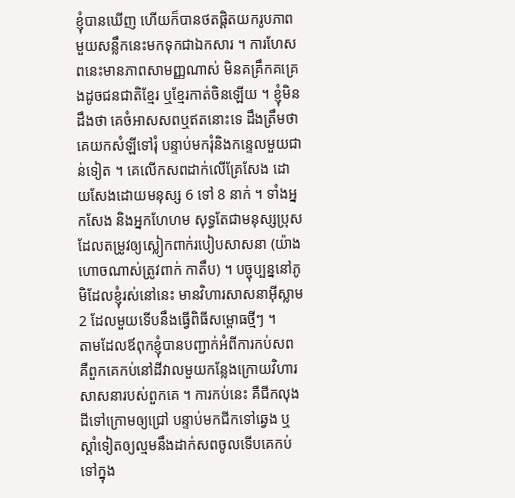ខ្ញុំបានឃើញ ហើយក៏បានថតផ្ដិតយករូបភាពមួយសន្លឹកនេះមកទុកជាឯកសារ ។ ការហែសពនេះមានភាពសាមញ្ញណាស់ មិនគគ្រឹកគគ្រេងដូចជនជាតិខ្មែរ ឬខ្មែរកាត់ចិនឡើយ ។ ខ្ញុំមិនដឹងថា គេចំអាសសពឬឥតនោះទេ ដឹងត្រឹមថាគេយកសំឡីទៅរុំ បន្ទាប់មករុំនិងកន្ទេលមួយជាន់ទៀត ។ គេលើកសពដាក់លើគ្រែសែង ដោយសែងដោយមនុស្ស 6 ទៅ 8 នាក់ ។ ទាំងអ្នកសែង និងអ្នកហែហម សុទ្ធតែជាមនុស្សប្រុសដែលតម្រូវឲ្យស្លៀកពាក់របៀបសាសនា (យ៉ាងហោចណាស់ត្រូវពាក់ កាតឹប) ។ បច្ចុប្បន្ននៅភូមិដែលខ្ញុំរស់នៅនេះ មានវិហារសាសនាអ៊ីស្លាម 2 ដែលមួយទើបនឹងធ្វើពិធីសម្ពោធថ្មីៗ ។
តាមដែលឪពុកខ្ញុំបានបញ្ជាក់អំពីការកប់សព គឺពួកគេកប់នៅដីវាលមួយកន្លែងក្រោយវិហារសាសនារបស់ពួកគេ ។ ការកប់នេះ គឺជីកលុងដីទៅក្រោមឲ្យជ្រៅ បន្ទាប់មកជីកទៅឆ្វេង ឬស្ដាំទៀតឲ្យល្មមនឹងដាក់សពចូលទើបគេកប់ទៅក្នុង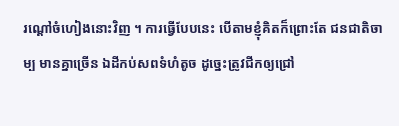រណ្ដៅចំហៀងនោះវិញ ។ ការធ្វើបែបនេះ បើតាមខ្ញុំគិតក៏ព្រោះតែ ជនជាតិចាម្ប មានគ្នាច្រើន ឯដីកប់សពទំហំតូច ដូច្នេះត្រូវជីកឲ្យជ្រៅ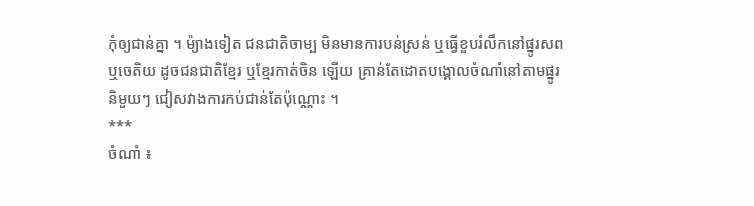កុំឲ្យជាន់គ្នា ។ ម៉្យាងទៀត ជនជាតិចាម្ប មិនមានការបន់ស្រន់ ឬធ្វើខួបរំលឹកនៅផ្នូរសព ឬចេតិយ ដូចជនជាតិខ្មែរ ឬខ្មែរកាត់ចិន ឡើយ គ្រាន់តែដោតបង្គោលចំណាំនៅតាមផ្នូរនិមួយៗ ជៀសវាងការកប់ជាន់តែប៉ុណ្ណោះ ។
***
ចំណាំ ៖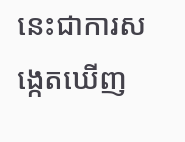នេះជាការសង្កេតឃើញ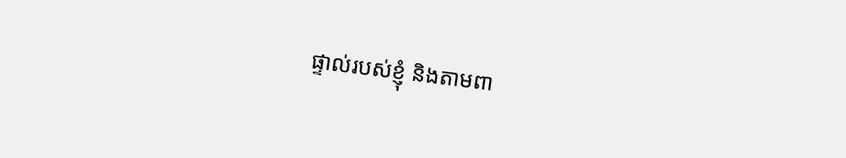ផ្ទាល់របស់ខ្ញុំ និងតាមពា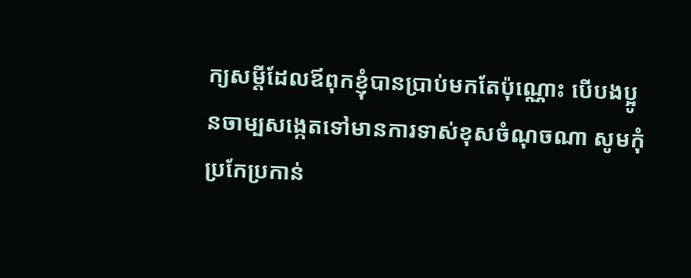ក្យសម្ដីដែលឪពុកខ្ញុំបានប្រាប់មកតែប៉ុណ្ណោះ បើបងប្អូនចាម្បសង្កេតទៅមានការទាស់ខុសចំណុចណា សូមកុំប្រកែប្រកាន់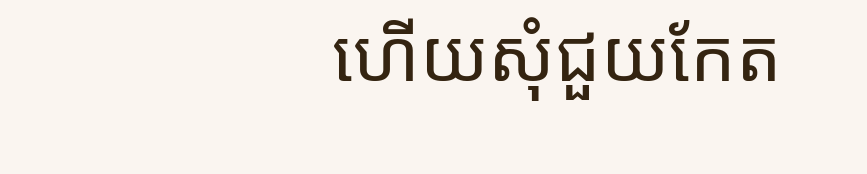ហើយសុំជួយកែត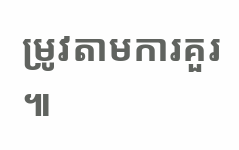ម្រូវតាមការគួរ ៕